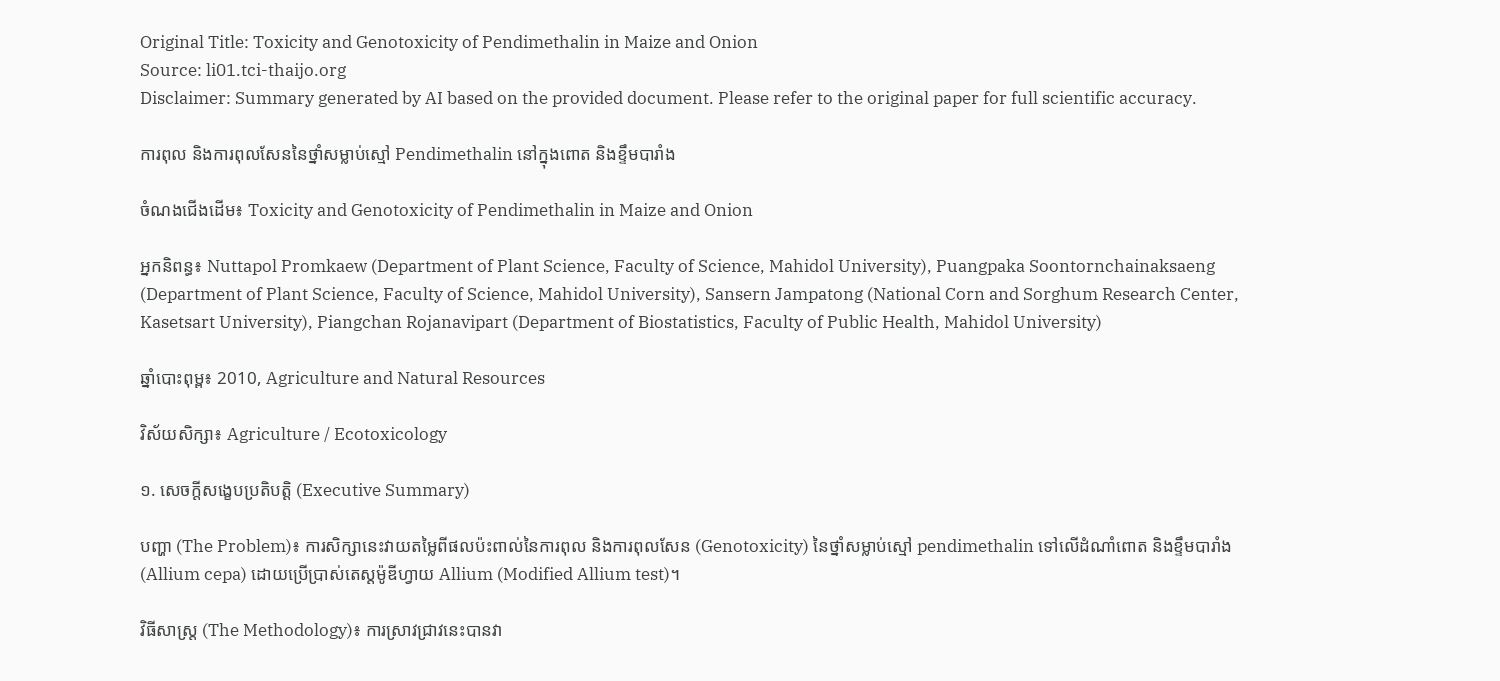Original Title: Toxicity and Genotoxicity of Pendimethalin in Maize and Onion
Source: li01.tci-thaijo.org
Disclaimer: Summary generated by AI based on the provided document. Please refer to the original paper for full scientific accuracy.

ការពុល និងការពុលសែននៃថ្នាំសម្លាប់ស្មៅ Pendimethalin នៅក្នុងពោត និងខ្ទឹមបារាំង

ចំណងជើងដើម៖ Toxicity and Genotoxicity of Pendimethalin in Maize and Onion

អ្នកនិពន្ធ៖ Nuttapol Promkaew (Department of Plant Science, Faculty of Science, Mahidol University), Puangpaka Soontornchainaksaeng (Department of Plant Science, Faculty of Science, Mahidol University), Sansern Jampatong (National Corn and Sorghum Research Center, Kasetsart University), Piangchan Rojanavipart (Department of Biostatistics, Faculty of Public Health, Mahidol University)

ឆ្នាំបោះពុម្ព៖ 2010, Agriculture and Natural Resources

វិស័យសិក្សា៖ Agriculture / Ecotoxicology

១. សេចក្តីសង្ខេបប្រតិបត្តិ (Executive Summary)

បញ្ហា (The Problem)៖ ការសិក្សានេះវាយតម្លៃពីផលប៉ះពាល់នៃការពុល និងការពុលសែន (Genotoxicity) នៃថ្នាំសម្លាប់ស្មៅ pendimethalin ទៅលើដំណាំពោត និងខ្ទឹមបារាំង (Allium cepa) ដោយប្រើប្រាស់តេស្តម៉ូឌីហ្វាយ Allium (Modified Allium test)។

វិធីសាស្ត្រ (The Methodology)៖ ការស្រាវជ្រាវនេះបានវា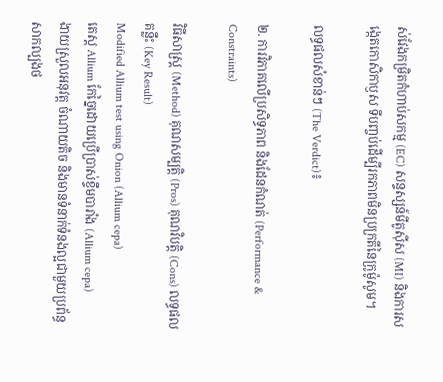ស់វែងកម្រិតកំហាប់សកម្ម (EC) សន្ទស្សន៍មីតូស៊ីស (MI) និងការសង្កេតកោសិកាឫស ទីបញ្ចប់ដើម្បីរកភាពមិនប្រក្រតីនៃក្រូម៉ូសូម។

លទ្ធផលសំខាន់ៗ (The Verdict)៖

២. ការវិភាគលើប្រសិទ្ធភាព និងដែនកំណត់ (Performance & Constraints)

វិធីសាស្ត្រ (Method) គុណសម្បត្តិ (Pros) គុណវិបត្តិ (Cons) លទ្ធផលគន្លឹះ (Key Result)
Modified Allium test using Onion (Allium cepa)
តេស្ត Allium កែច្នៃដោយប្រើប្រាស់ខ្ទឹមបារាំង (Allium cepa)
ងាយស្រួលអនុវត្ត ចំណាយតិច និងមានទំនាក់ទំនងល្អជាមួយប្រព័ន្ធសាកល្បងថ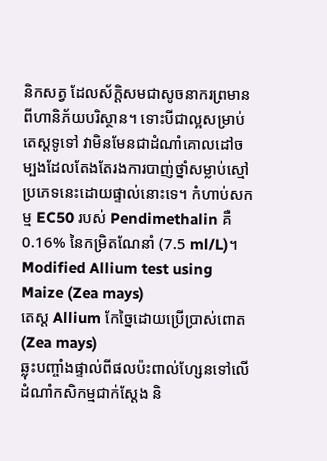និកសត្វ ដែលស័ក្តិសមជាសូចនាករព្រមានពីហានិភ័យបរិស្ថាន។ ទោះបីជាល្អសម្រាប់តេស្តទូទៅ វាមិនមែនជាដំណាំគោលដៅចម្បងដែលតែងតែរងការបាញ់ថ្នាំសម្លាប់ស្មៅប្រភេទនេះដោយផ្ទាល់នោះទេ។ កំហាប់សកម្ម EC50 របស់ Pendimethalin គឺ 0.16% នៃកម្រិតណែនាំ (7.5 ml/L)។
Modified Allium test using Maize (Zea mays)
តេស្ត Allium កែច្នៃដោយប្រើប្រាស់ពោត (Zea mays)
ឆ្លុះបញ្ចាំងផ្ទាល់ពីផលប៉ះពាល់ហ្សែនទៅលើដំណាំកសិកម្មជាក់ស្តែង និ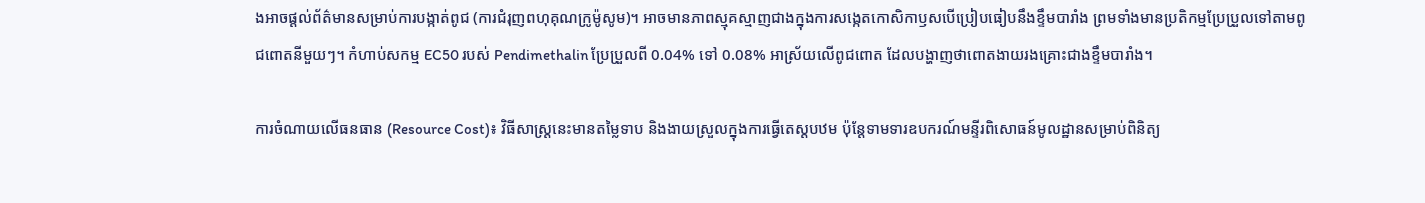ងអាចផ្តល់ព័ត៌មានសម្រាប់ការបង្កាត់ពូជ (ការជំរុញពហុគុណក្រូម៉ូសូម)។ អាចមានភាពស្មុគស្មាញជាងក្នុងការសង្កេតកោសិកាឫសបើប្រៀបធៀបនឹងខ្ទឹមបារាំង ព្រមទាំងមានប្រតិកម្មប្រែប្រួលទៅតាមពូជពោតនីមួយៗ។ កំហាប់សកម្ម EC50 របស់ Pendimethalin ប្រែប្រួលពី 0.04% ទៅ 0.08% អាស្រ័យលើពូជពោត ដែលបង្ហាញថាពោតងាយរងគ្រោះជាងខ្ទឹមបារាំង។

ការចំណាយលើធនធាន (Resource Cost)៖ វិធីសាស្ត្រនេះមានតម្លៃទាប និងងាយស្រួលក្នុងការធ្វើតេស្តបឋម ប៉ុន្តែទាមទារឧបករណ៍មន្ទីរពិសោធន៍មូលដ្ឋានសម្រាប់ពិនិត្យ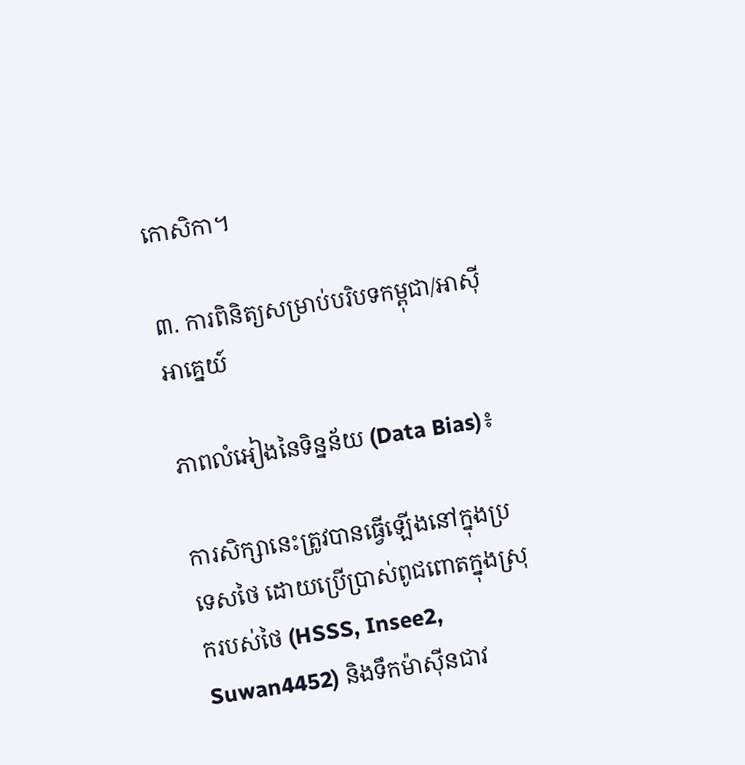កោសិកា។

៣. ការពិនិត្យសម្រាប់បរិបទកម្ពុជា/អាស៊ីអាគ្នេយ៍

ភាពលំអៀងនៃទិន្នន័យ (Data Bias)៖

ការសិក្សានេះត្រូវបានធ្វើឡើងនៅក្នុងប្រទេសថៃ ដោយប្រើប្រាស់ពូជពោតក្នុងស្រុករបស់ថៃ (HSSS, Insee2, Suwan4452) និងទឹកម៉ាស៊ីនជាវ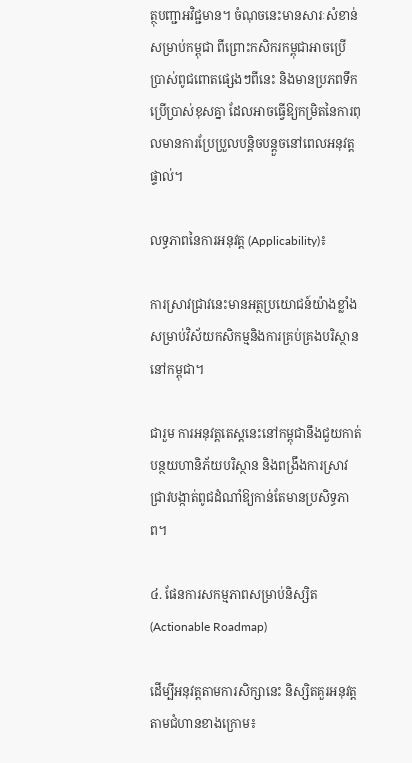ត្ថុបញ្ជាអវិជ្ជមាន។ ចំណុចនេះមានសារៈសំខាន់សម្រាប់កម្ពុជា ពីព្រោះកសិករកម្ពុជាអាចប្រើប្រាស់ពូជពោតផ្សេងៗពីនេះ និងមានប្រភពទឹកប្រើប្រាស់ខុសគ្នា ដែលអាចធ្វើឱ្យកម្រិតនៃការពុលមានការប្រែប្រួលបន្តិចបន្តួចនៅពេលអនុវត្តផ្ទាល់។

លទ្ធភាពនៃការអនុវត្ត (Applicability)៖

ការស្រាវជ្រាវនេះមានអត្ថប្រយោជន៍យ៉ាងខ្លាំងសម្រាប់វិស័យកសិកម្មនិងការគ្រប់គ្រងបរិស្ថាននៅកម្ពុជា។

ជារួម ការអនុវត្តតេស្តនេះនៅកម្ពុជានឹងជួយកាត់បន្ថយហានិភ័យបរិស្ថាន និងពង្រឹងការស្រាវជ្រាវបង្កាត់ពូជដំណាំឱ្យកាន់តែមានប្រសិទ្ធភាព។

៤. ផែនការសកម្មភាពសម្រាប់និស្សិត (Actionable Roadmap)

ដើម្បីអនុវត្តតាមការសិក្សានេះ និស្សិតគួរអនុវត្តតាមជំហានខាងក្រោម៖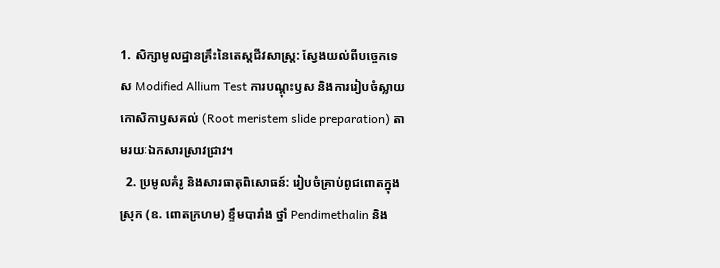1. សិក្សាមូលដ្ឋានគ្រឹះនៃតេស្តជីវសាស្ត្រ: ស្វែងយល់ពីបច្ចេកទេស Modified Allium Test ការបណ្តុះឫស និងការរៀបចំស្លាយកោសិកាឫសគល់ (Root meristem slide preparation) តាមរយៈឯកសារស្រាវជ្រាវ។
  2. ប្រមូលគំរូ និងសារធាតុពិសោធន៍: រៀបចំគ្រាប់ពូជពោតក្នុងស្រុក (ឧ. ពោតក្រហម) ខ្ទឹមបារាំង ថ្នាំ Pendimethalin និង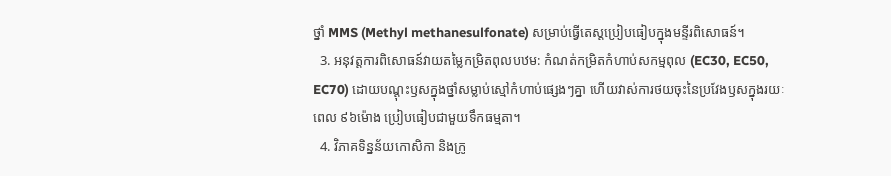ថ្នាំ MMS (Methyl methanesulfonate) សម្រាប់ធ្វើតេស្តប្រៀបធៀបក្នុងមន្ទីរពិសោធន៍។
  3. អនុវត្តការពិសោធន៍វាយតម្លៃកម្រិតពុលបឋម: កំណត់កម្រិតកំហាប់សកម្មពុល (EC30, EC50, EC70) ដោយបណ្តុះឫសក្នុងថ្នាំសម្លាប់ស្មៅកំហាប់ផ្សេងៗគ្នា ហើយវាស់ការថយចុះនៃប្រវែងឫសក្នុងរយៈពេល ៩៦ម៉ោង ប្រៀបធៀបជាមួយទឹកធម្មតា។
  4. វិភាគទិន្នន័យកោសិកា និងក្រូ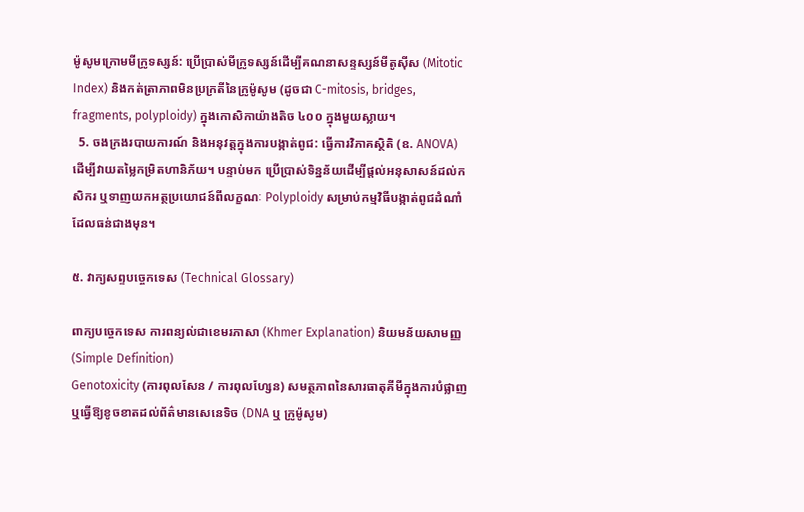ម៉ូសូមក្រោមមីក្រូទស្សន៍: ប្រើប្រាស់មីក្រូទស្សន៍ដើម្បីគណនាសន្ទស្សន៍មីតូស៊ីស (Mitotic Index) និងកត់ត្រាភាពមិនប្រក្រតីនៃក្រូម៉ូសូម (ដូចជា C-mitosis, bridges, fragments, polyploidy) ក្នុងកោសិកាយ៉ាងតិច ៤០០ ក្នុងមួយស្លាយ។
  5. ចងក្រងរបាយការណ៍ និងអនុវត្តក្នុងការបង្កាត់ពូជ: ធ្វើការវិភាគស្ថិតិ (ឧ. ANOVA) ដើម្បីវាយតម្លៃកម្រិតហានិភ័យ។ បន្ទាប់មក ប្រើប្រាស់ទិន្នន័យដើម្បីផ្តល់អនុសាសន៍ដល់កសិករ ឬទាញយកអត្ថប្រយោជន៍ពីលក្ខណៈ Polyploidy សម្រាប់កម្មវិធីបង្កាត់ពូជដំណាំដែលធន់ជាងមុន។

៥. វាក្យសព្ទបច្ចេកទេស (Technical Glossary)

ពាក្យបច្ចេកទេស ការពន្យល់ជាខេមរភាសា (Khmer Explanation) និយមន័យសាមញ្ញ (Simple Definition)
Genotoxicity (ការពុលសែន / ការពុលហ្សែន) សមត្ថភាពនៃសារធាតុគីមីក្នុងការបំផ្លាញ ឬធ្វើឱ្យខូចខាតដល់ព័ត៌មានសេនេទិច (DNA ឬ ក្រូម៉ូសូម)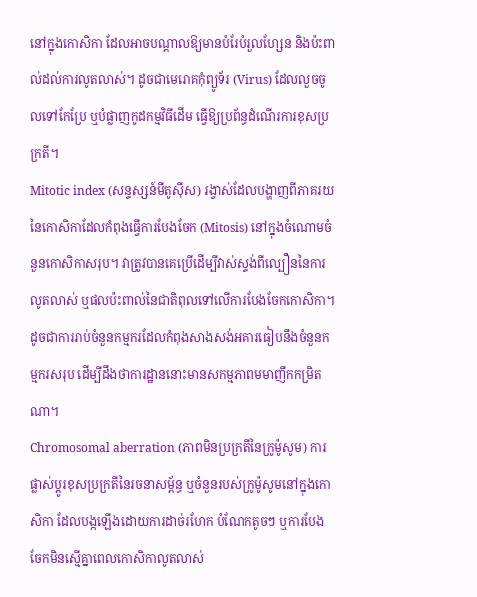នៅក្នុងកោសិកា ដែលអាចបណ្តាលឱ្យមានបំរែបំរួលហ្សែន និងប៉ះពាល់ដល់ការលូតលាស់។ ដូចជាមេរោគកុំព្យូទ័រ (Virus) ដែលលួចចូលទៅកែប្រែ ឬបំផ្លាញកូដកម្មវិធីដើម ធ្វើឱ្យប្រព័ន្ធដំណើរការខុសប្រក្រតី។
Mitotic index (សន្ទស្សន៍មីតូស៊ីស) រង្វាស់ដែលបង្ហាញពីភាគរយនៃកោសិកាដែលកំពុងធ្វើការបែងចែក (Mitosis) នៅក្នុងចំណោមចំនួនកោសិកាសរុប។ វាត្រូវបានគេប្រើដើម្បីវាស់ស្ទង់ពីល្បឿននៃការលូតលាស់ ឬផលប៉ះពាល់នៃជាតិពុលទៅលើការបែងចែកកោសិកា។ ដូចជាការរាប់ចំនួនកម្មករដែលកំពុងសាងសង់អគារធៀបនឹងចំនួនកម្មករសរុប ដើម្បីដឹងថាការដ្ឋាននោះមានសកម្មភាពមមាញឹកកម្រិតណា។
Chromosomal aberration (ភាពមិនប្រក្រតីនៃក្រូម៉ូសូម) ការផ្លាស់ប្តូរខុសប្រក្រតីនៃរចនាសម្ព័ន្ធ ឬចំនួនរបស់ក្រូម៉ូសូមនៅក្នុងកោសិកា ដែលបង្កឡើងដោយការដាច់រហែក បំណែកតូចៗ ឬការបែងចែកមិនស្មើគ្នាពេលកោសិកាលូតលាស់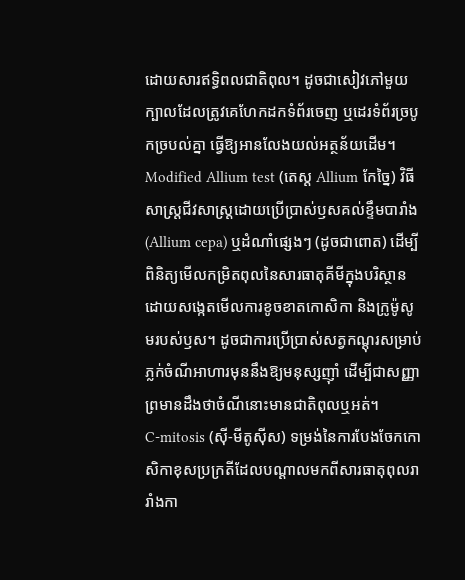ដោយសារឥទ្ធិពលជាតិពុល។ ដូចជាសៀវភៅមួយក្បាលដែលត្រូវគេហែកដកទំព័រចេញ ឬដេរទំព័រច្របូកច្របល់គ្នា ធ្វើឱ្យអានលែងយល់អត្ថន័យដើម។
Modified Allium test (តេស្ត Allium កែច្នៃ) វិធីសាស្ត្រជីវសាស្រ្តដោយប្រើប្រាស់ឫសគល់ខ្ទឹមបារាំង (Allium cepa) ឬដំណាំផ្សេងៗ (ដូចជាពោត) ដើម្បីពិនិត្យមើលកម្រិតពុលនៃសារធាតុគីមីក្នុងបរិស្ថាន ដោយសង្កេតមើលការខូចខាតកោសិកា និងក្រូម៉ូសូមរបស់ឫស។ ដូចជាការប្រើប្រាស់សត្វកណ្តុរសម្រាប់ភ្លក់ចំណីអាហារមុននឹងឱ្យមនុស្សញ៉ាំ ដើម្បីជាសញ្ញាព្រមានដឹងថាចំណីនោះមានជាតិពុលឬអត់។
C-mitosis (ស៊ី-មីតូស៊ីស) ទម្រង់នៃការបែងចែកកោសិកាខុសប្រក្រតីដែលបណ្តាលមកពីសារធាតុពុលរារាំងកា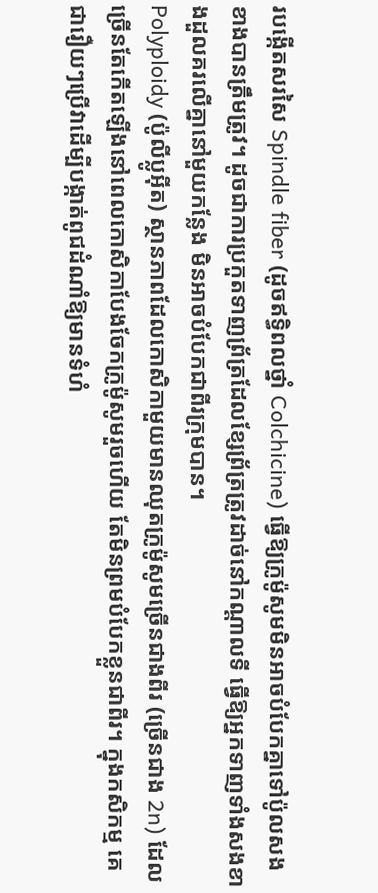របង្កើតសរសៃ Spindle fiber (ដូចឥទ្ធិពលថ្នាំ Colchicine) ធ្វើឱ្យក្រូម៉ូសូមមិនអាចបំបែកគ្នាទៅប៉ូលសងខាងបានត្រឹមត្រូវ។ ដូចជាការប្រកួតទាញព្រ័ត្រដែលខ្សែព្រ័ត្រត្រូវដាច់នៅកណ្តាលទី ធ្វើឱ្យអ្នកទាញទាំងសងខាងដួលគរលើគ្នានៅមួយកន្លែង មិនអាចបំបែកជាពីរក្រុមបាន។
Polyploidy (ប៉ូលីប្លូអ៊ីត) ស្ថានភាពដែលកោសិកាមួយមានឈុតក្រូម៉ូសូមច្រើនជាងពីរ (ច្រើនជាង 2n) ដែលច្រើនតែកើតឡើងនៅពេលកោសិកាបែងចែកក្រូម៉ូសូមរួចហើយ តែមិនព្រមបំបែកខ្លួនជាពីរ។ ក្នុងកសិកម្ម គេជារឿយៗប្រើវាដើម្បីបង្កាត់ពូជដំណាំឱ្យមានទំហំ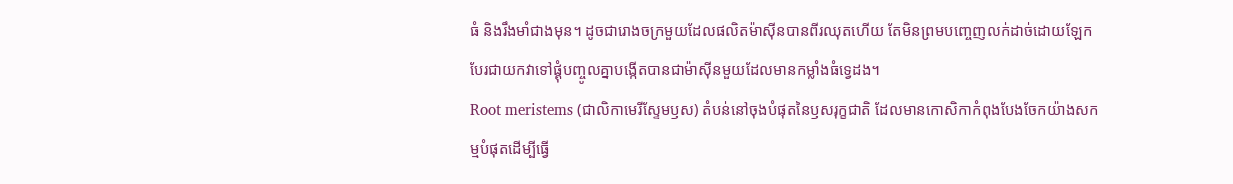ធំ និងរឹងមាំជាងមុន។ ដូចជារោងចក្រមួយដែលផលិតម៉ាស៊ីនបានពីរឈុតហើយ តែមិនព្រមបញ្ចេញលក់ដាច់ដោយឡែក បែរជាយកវាទៅផ្គុំបញ្ចូលគ្នាបង្កើតបានជាម៉ាស៊ីនមួយដែលមានកម្លាំងធំទ្វេដង។
Root meristems (ជាលិកាមេរីស្ទែមឫស) តំបន់នៅចុងបំផុតនៃឫសរុក្ខជាតិ ដែលមានកោសិកាកំពុងបែងចែកយ៉ាងសកម្មបំផុតដើម្បីធ្វើ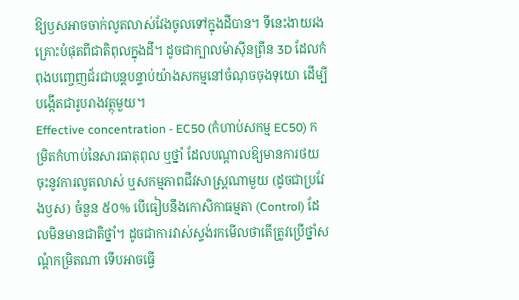ឱ្យឫសអាចចាក់លូតលាស់វែងចូលទៅក្នុងដីបាន។ ទីនេះងាយរងគ្រោះបំផុតពីជាតិពុលក្នុងដី។ ដូចជាក្បាលម៉ាស៊ីនព្រីន 3D ដែលកំពុងបញ្ចេញជ័រជាបន្តបន្ទាប់យ៉ាងសកម្មនៅចំណុចចុងទុយោ ដើម្បីបង្កើតជារូបរាងវត្ថុមួយ។
Effective concentration - EC50 (កំហាប់សកម្ម EC50) កម្រិតកំហាប់នៃសារធាតុពុល ឬថ្នាំ ដែលបណ្តាលឱ្យមានការថយចុះនូវការលូតលាស់ ឬសកម្មភាពជីវសាស្ត្រណាមួយ (ដូចជាប្រវែងឫស) ចំនួន ៥០% បើធៀបនឹងកោសិកាធម្មតា (Control) ដែលមិនមានជាតិថ្នាំ។ ដូចជាការវាស់ស្ទង់រកមើលថាតើត្រូវប្រើថ្នាំសណ្តំកម្រិតណា ទើបអាចធ្វើ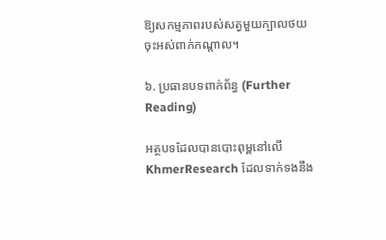ឱ្យសកម្មភាពរបស់សត្វមួយក្បាលថយចុះអស់ពាក់កណ្តាល។

៦. ប្រធានបទពាក់ព័ន្ធ (Further Reading)

អត្ថបទដែលបានបោះពុម្ពនៅលើ KhmerResearch ដែលទាក់ទងនឹង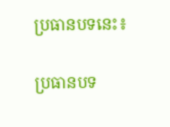ប្រធានបទនេះ៖

ប្រធានបទ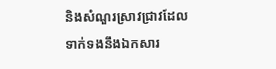និងសំណួរស្រាវជ្រាវដែលទាក់ទងនឹងឯកសារ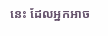នេះ ដែលអ្នកអាច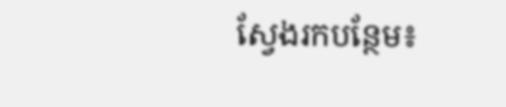ស្វែងរកបន្ថែម៖